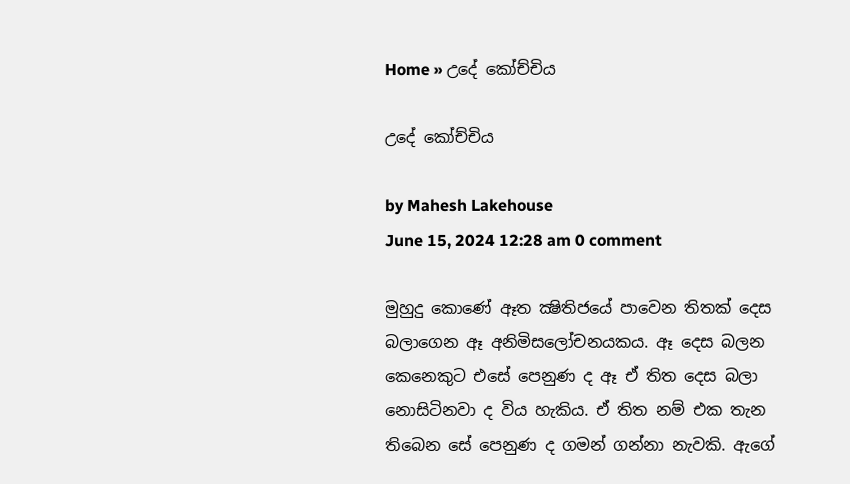Home » උදේ කෝච්චිය

උදේ කෝච්චිය

by Mahesh Lakehouse
June 15, 2024 12:28 am 0 comment

මුහුදු කොණේ ඈත ක්‍ෂිතිජයේ පාවෙන තිතක් දෙස බලාගෙන ඈ අනිමිසලෝචනයකය. ඈ දෙස බලන කෙනෙකුට එසේ පෙනුණ ද ඈ ඒ තිත දෙස බලා නොසිටිනවා ද විය හැකිය. ඒ තිත නම් එක තැන තිබෙන සේ පෙනුණ ද ගමන් ගන්නා නැවකි. ඇගේ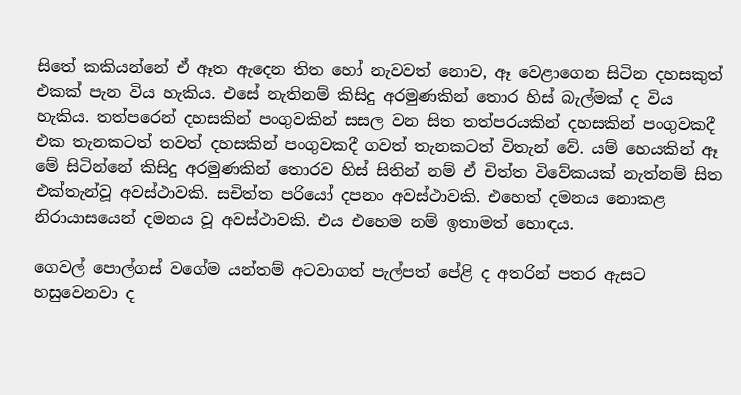සිතේ කකියන්නේ ඒ ඈත ඇදෙන තිත හෝ නැවවත් නොව, ඈ වෙළාගෙන සිටින දහසකුත් එකක් පැන විය හැකිය. එසේ නැතිනම් කිසිදු අරමුණකින් තොර හිස් බැල්මක් ද විය හැකිය. තත්පරෙන් දහසකින් පංගුවකින් සසල වන සිත තත්පරයකින් දහසකින් පංගුවකදී එක තැනකටත් තවත් දහසකින් පංගුවකදී ගවත් තැනකටත් විතැන් වේ. යම් හෙයකින් ඈ මේ සිටින්නේ කිසිදු අරමුණකින් තොරව හිස් සිතින් නම් ඒ චිත්ත විවේකයක් නැත්නම් සිත එක්තැන්වූ අවස්ථාවකි. සචිත්ත පරියෝ දපනං අවස්ථාවකි. එහෙත් දමනය නොකළ නිරායාසයෙන් දමනය වූ අවස්ථාවකි. එය එහෙම නම් ඉතාමත් හොඳය.

ගෙවල් පොල්ගස් වගේම යන්තම් අටවාගත් පැල්පත් පේළි ද අතරින් පතර ඇසට හසුවෙනවා ද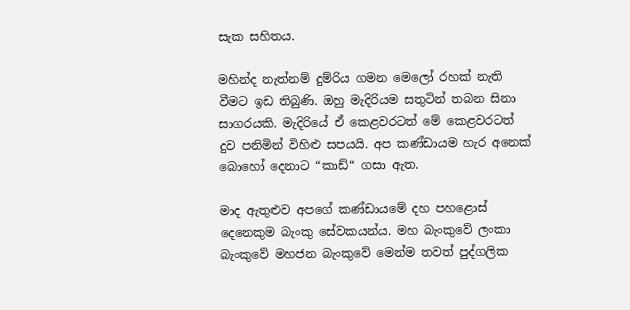සැක සහිතය.

මහින්ද නැත්නම් දුම්රිය ගමන මෙලෝ රහක් නැති වීමට ඉඩ තිබුණි. ඔහු මැදිරියම සතුටින් තබන සිනා සාගරයකි. මැදිරියේ ඒ කෙළවරටත් මේ කෙළවරටත් දුව පනිමින් විහිළු සපයයි. අප කණ්ඩායම හැර අනෙක් බොහෝ දෙනාට “කාඩ්“ ගසා ඇත.

මාද ඇතුළුව අපගේ කණ්ඩායමේ දහ පහළොස් දෙනෙකුම බැංකු සේවකයන්ය. මහ බැංකුවේ ලංකා බැංකුවේ මහජන බැංකුවේ මෙන්ම තවත් පුද්ගලික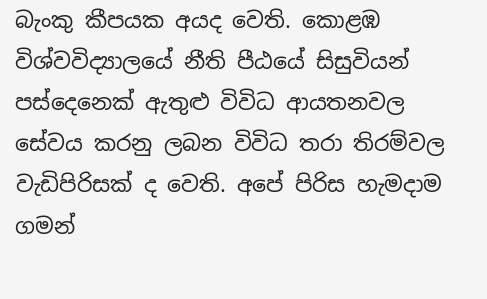බැංකු කීපයක අයද වෙති. කොළඹ විශ්වවිද්‍යාලයේ නීති පීඨයේ සිසුවියන් පස්දෙනෙක් ඇතුළු විවිධ ආයතනවල සේවය කරනු ලබන විවිධ තරා තිරම්වල වැඩිපිරිසක් ද වෙති. අපේ පිරිස හැමදාම ගමන්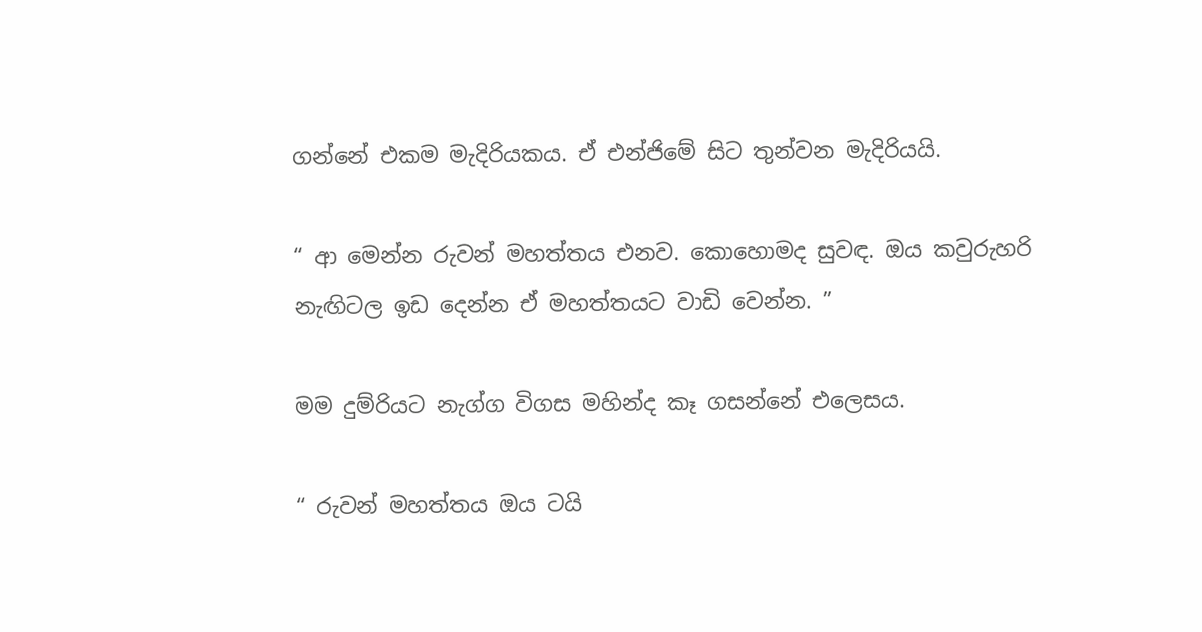ගන්නේ එකම මැදිරියකය. ඒ එන්ජිමේ සිට තුන්වන මැදිරියයි.

“ ආ මෙන්න රුවන් මහත්තය එනව. කොහොමද සුවඳ. ඔය කවුරුහරි නැඟිටල ඉඩ දෙන්න ඒ මහත්තයට වාඩි වෙන්න. ”

මම දුම්රියට නැග්ග විගස මහින්ද කෑ ගසන්නේ එලෙසය.

“ රුවන් මහත්තය ඔය ටයි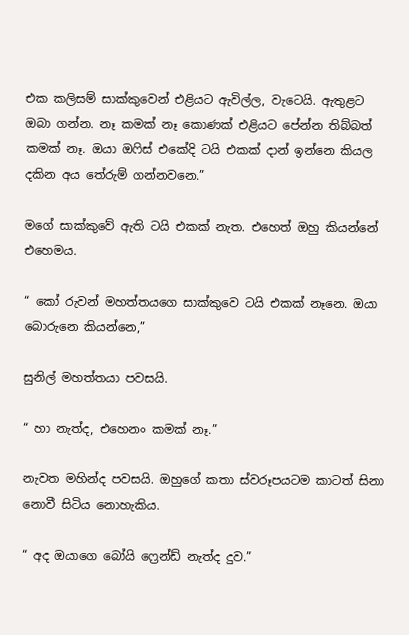එක කලිසම් සාක්කුවෙන් එළියට ඇවිල්ල, වැටෙයි. ඇතුළට ඔබා ගන්න. නෑ කමක් නෑ කොණක් එළියට පේන්න තිබ්බත් කමක් නෑ. ඔයා ඔෆිස් එකේදි ටයි එකක් දාන් ඉන්නෙ කියල දකින අය තේරුම් ගන්නවනෙ.”

මගේ සාක්කුවේ ඇති ටයි එකක් නැත. එහෙත් ඔහු කියන්නේ එහෙමය.

“ කෝ රුවන් මහත්තයගෙ සාක්කුවෙ ටයි එකක් නෑනෙ. ඔයා බොරුනෙ කියන්නෙ,”

සුනිල් මහත්තයා පවසයි.

“ හා නැත්ද, එහෙනං කමක් නෑ.”

නැවත මහින්ද පවසයි. ඔහුගේ කතා ස්වරූපයටම කාටත් සිනා නොවී සිටිය නොහැකිය.

“ අද ඔයාගෙ බෝයි ෆ්‍රෙන්ඩ් නැත්ද දුව.”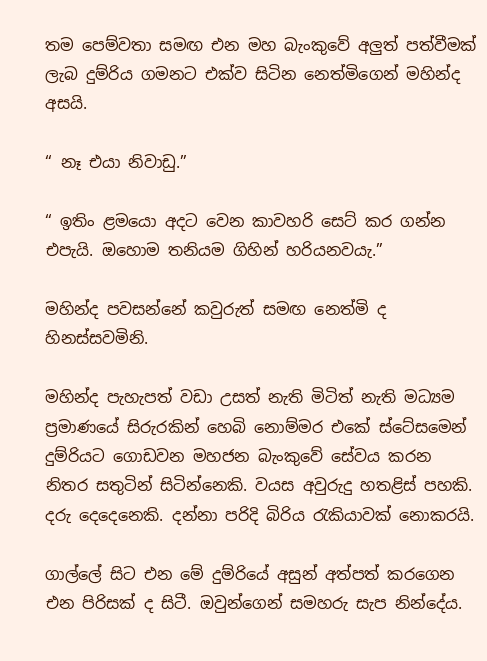තම පෙම්වතා සමඟ එන මහ බැංකුවේ අලුත් පත්වීමක් ලැබ දුම්රිය ගමනට එක්ව සිටින නෙත්මිගෙන් මහින්ද අසයි.

“ නෑ එයා නිවාඩු.”

“ ඉතිං ළමයො අදට වෙන කාවහරි සෙට් කර ගන්න එපැයි. ඔහොම තනියම ගිහින් හරියනවයැ.”

මහින්ද පවසන්නේ කවුරුත් සමඟ නෙත්මි ද හිනස්සවමිනි.

මහින්ද පැහැපත් වඩා උසත් නැති මිටිත් නැති මධ්‍යම ප්‍රමාණයේ සිරුරකින් හෙබි නොම්මර එකේ ස්ටේසමෙන් දුම්රියට ගොඩවන මහජන බැංකුවේ සේවය කරන නිතර සතුටින් සිටින්නෙකි. වයස අවුරුදු හතළිස් පහකි. දරු දෙදෙනෙකි. දන්නා පරිදි බිරිය රැකියාවක් නොකරයි.

ගාල්ලේ සිට එන මේ දුම්රියේ අසුන් අත්පත් කරගෙන එන පිරිසක් ද සිටී. ඔවුන්ගෙන් සමහරු සැප නින්දේය.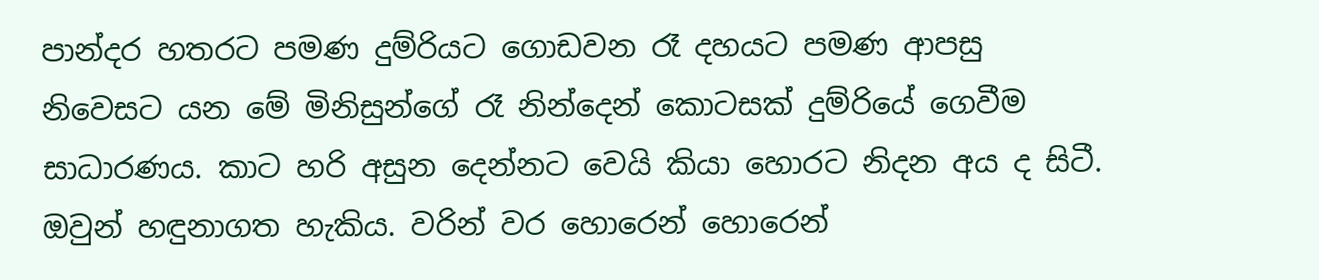පාන්දර හතරට පමණ දුම්රියට ගොඩවන රෑ දහයට පමණ ආපසු නිවෙසට යන මේ මිනිසුන්ගේ රෑ නින්දෙන් කොටසක් දුම්රියේ ගෙවීම සාධාරණය. කාට හරි අසුන දෙන්නට වෙයි කියා හොරට නිදන අය ද සිටී. ඔවුන් හඳුනාගත හැකිය. වරින් වර හොරෙන් හොරෙන්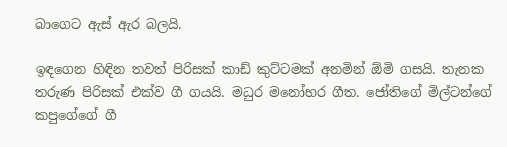බාගෙට ඇස් ඇර බලයි.

ඉඳගෙන හිඳින තවත් පිරිසක් කාඩ් කුට්ටමක් අනමින් ඕමි ගසයි. තැනක තරුණ පිරිසක් එක්ව ගී ගයයි. මධුර මනෝහර ගීත. ජෝතිගේ මිල්ටන්ගේ කපුගේගේ ගී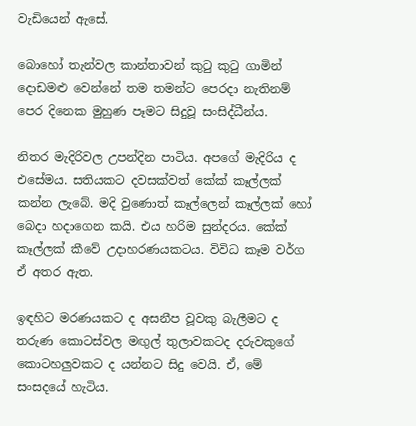වැඩියෙන් ඇසේ.

බොහෝ තැන්වල කාන්තාවන් කුටු කුටු ගාමින් දොඩමළු වෙන්නේ තම තමන්ට පෙරදා නැතිනම් පෙර දිනෙක මුහුණ පෑමට සිදුවූ සංසිද්ධීන්ය.

නිතර මැදිරිවල උපන්දින පාටිය. අපගේ මැදිරිය ද එසේමය. සතියකට දවසක්වත් කේක් කෑල්ලක් කන්න ලැබේ. මදි වුණොත් කෑල්ලෙන් කෑල්ලක් හෝ බෙදා හදාගෙන කයි. එය හරිම සුන්දරය. කේක් කෑල්ලක් කීවේ උදාහරණයකටය. විවිධ කෑම වර්ග ඒ අතර ඇත.

ඉඳහිට මරණයකට ද අසනීප වූවකු බැලීමට ද තරුණ කොටස්වල මඟුල් තුලාවකටද දරුවකුගේ කොටහලුවකට ද යන්නට සිදු වෙයි. ඒ, මේ සංසදයේ හැටිය.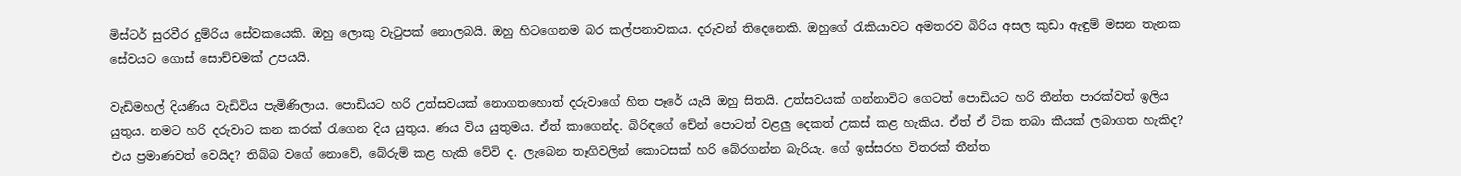මිස්ටර් සුරවීර දුම්රිය සේවකයෙකි. ඔහු ලොකු වැටුපක් නොලබයි. ඔහු හිටගෙනම බර කල්පනාවකය. දරුවන් තිදෙනෙකි. ඔහුගේ රැකියාවට අමතරව බිරිය අසල කුඩා ඇඳුම් මසන තැනක සේවයට ගොස් සොච්චමක් උපයයි.

වැඩිමහල් දියණිය වැඩිවිය පැමිණිලාය. පොඩියට හරි උත්සවයක් නොගතහොත් දරුවාගේ හිත පෑරේ යැයි ඔහු සිතයි. උත්සවයක් ගන්නාවිට ගෙටත් පොඩියට හරි තීන්ත පාරක්වත් ඉලිය යුතුය. නමට හරි දරුවාට කන කරක් රැගෙන දිය යුතුය. ණය විය යුතුමය. ඒත් කාගෙන්ද. බිරිඳගේ චේන් පොටත් වළලු දෙකත් උකස් කළ හැකිය. ඒත් ඒ ටික තබා කීයක් ලබාගත හැකිද? එය ප්‍රමාණවත් වෙයිද? තිබ්බ වගේ නොවේ, බේරුම් කළ හැකි වේවි ද. ලැබෙන තෑගිවලින් කොටසක් හරි බේරගන්න බැරියැ. ගේ ඉස්සරහ විතරක් තීන්ත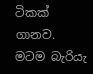ටිකක් ගානව. මටම බැරියැ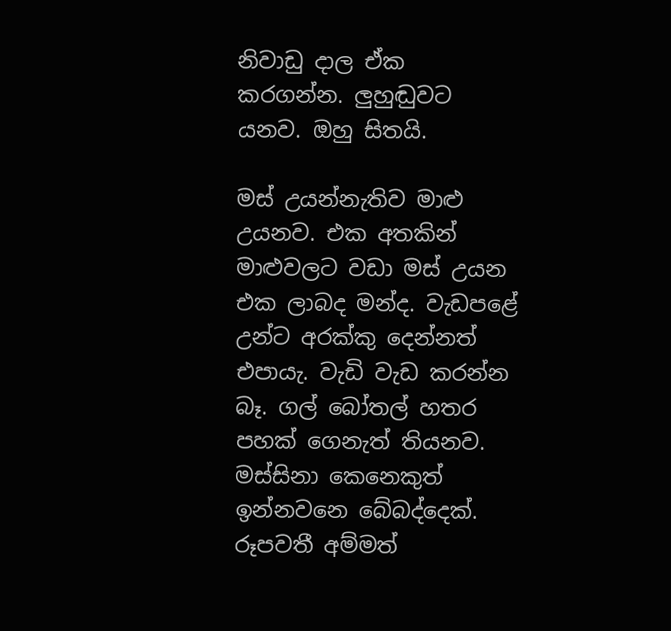නිවාඩු දාල ඒක කරගන්න. ලුහුඬුවට යනව. ඔහු සිතයි.

මස් උයන්නැතිව මාළු උයනව. එක අතකින් මාළුවලට වඩා මස් උයන එක ලාබද මන්ද. වැඩපළේ උන්ට අරක්කු දෙන්නත් එපායැ. වැඩි වැඩ කරන්න බෑ. ගල් බෝතල් හතර පහක් ගෙනැත් තියනව. මස්සිනා කෙනෙකුත් ඉන්නවනෙ බේබද්දෙක්. රූපවතී අම්මත්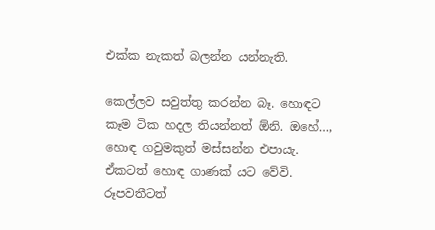එක්ක නැකත් බලන්න යන්නැති.

කෙල්ලව සවුත්තු කරන්න බෑ. හොඳට කෑම ටික හදල තියන්නත් ඕනි. ඔහේ…, හොඳ ගවුමකුත් මස්සන්න එපායැ. ඒකටත් හොඳ ගාණක් යට වේවි. රූපවතීටත්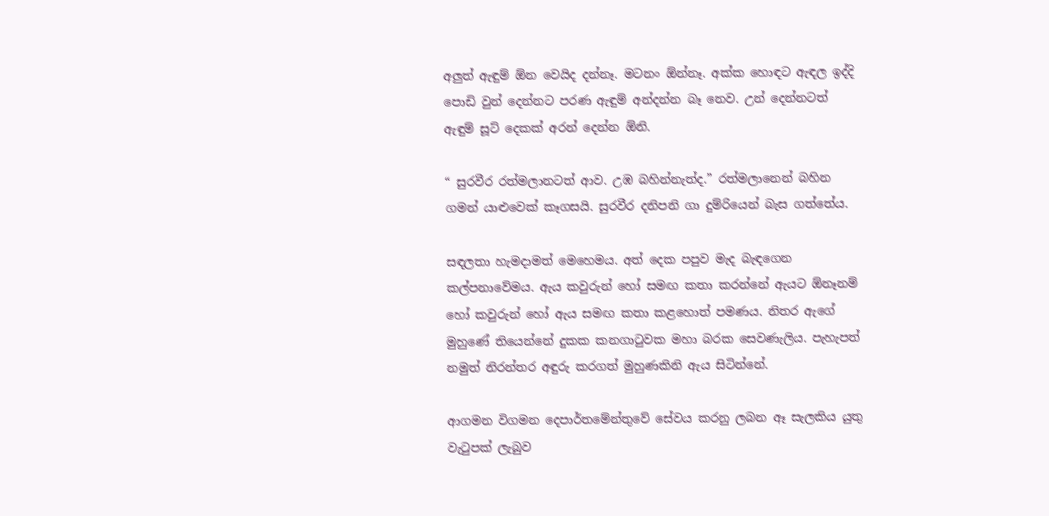අලුත් ඇඳුම් ඕන වෙයිද දන්නෑ. මටනං ඕන්නෑ. අක්ක හොඳට ඇඳල ඉද්දි පොඩි වුන් දෙන්නට පරණ ඇඳුම් අන්දන්න බෑ නෙව. උන් දෙන්නටත් ඇඳුම් සූට් දෙකක් අරන් දෙන්න ඕනි.

“ සුරවීර රත්මලානටත් ආව. උඹ බහින්නැත්ද.” රත්මලානෙන් බහින ගමන් යාළුවෙක් කෑගසයි. සුරවීර දනිපනි ගා දුම්රියෙන් බැස ගත්තේය.

සඳලතා හැමදාමත් මෙහෙමය. අත් දෙක පපුව මැද බැඳගෙන කල්පනාවේමය. ඇය කවුරුන් හෝ සමඟ කතා කරන්නේ ඇයට ඕනෑනම් හෝ කවුරුන් හෝ ඇය සමඟ කතා කළහොත් පමණය. නිතර ඇගේ මුහුණේ තියෙන්නේ දුකක කනගාටුවක මහා බරක සෙවණැලිය. පැහැපත් නමුත් නිරන්තර අඳුරු කරගත් මුහුණකිනි ඇය සිටින්නේ.

ආගමන විගමන දෙපාර්තමේන්තුවේ සේවය කරනු ලබන ඈ සැලකිය යුතු වැටුපක් ලැබුව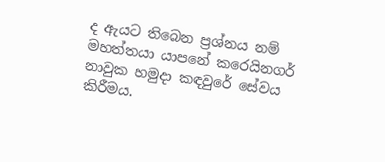ද ඇයට තිබෙන ප්‍රශ්නය නම් මහත්තයා යාපනේ කරෙයිනගර් නාවුක හමුදා කඳවුරේ සේවය කිරීමය.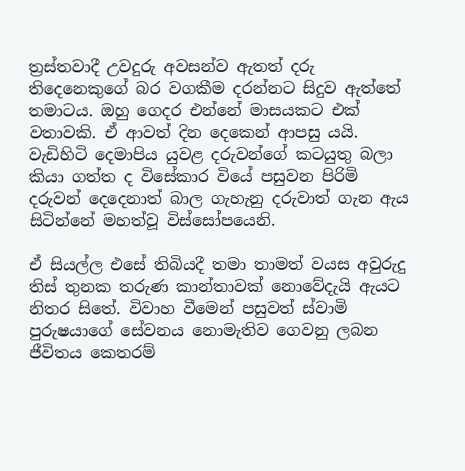ත්‍රස්තවාදී උවදුරු අවසන්ව ඇතත් දරු තිදෙනෙකුගේ බර වගකීම දරන්නට සිදුව ඇත්තේ තමාටය. ඔහු ගෙදර එන්නේ මාසයකට එක් වතාවකි. ඒ ආවත් දින දෙකෙන් ආපසු යයි. වැඩිහිටි දෙමාපිය යුවළ දරුවන්ගේ කටයුතු බලා කියා ගත්ත ද විසේකාර වියේ පසුවන පිරිමි දරුවන් දෙදෙනාත් බාල ගැහැනු දරුවාත් ගැන ඇය සිටින්නේ මහත්වූ විස්සෝපයෙනි.

ඒ සියල්ල එසේ තිබියදී තමා තාමත් වයස අවුරුදු තිස් තුනක තරුණ කාන්තාවක් නොවේදැයි ඇයට නිතර සිතේ. විවාහ වීමෙන් පසුවත් ස්වාමි පුරුෂයාගේ සේවනය නොමැතිව ගෙවනු ලබන ජීවිතය කෙතරම්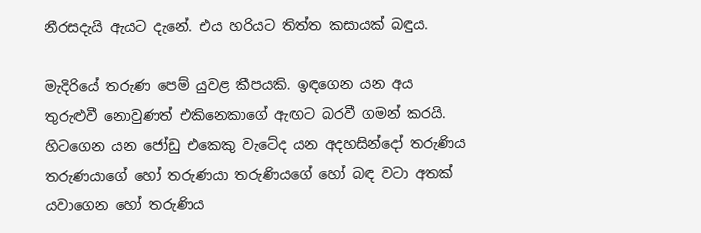නීරසදැයි ඇයට දැනේ. එය හරියට තිත්ත කසායක් බඳුය.

මැදිරියේ තරුණ පෙම් යුවළ කීපයකි. ඉඳගෙන යන අය තුරුළුවී නොවුණත් එකිනෙකාගේ ඇඟට බරවී ගමන් කරයි. හිටගෙන යන ජෝඩු එකෙකු වැටේද යන අදහසින්දෝ තරුණිය තරුණයාගේ හෝ තරුණයා තරුණියගේ හෝ බඳ වටා අතක් යවාගෙන හෝ තරුණිය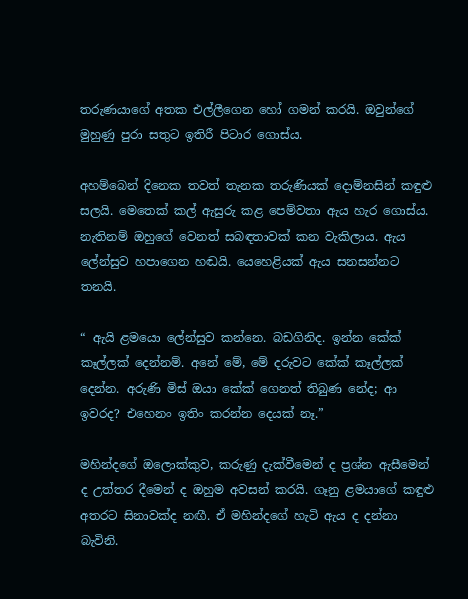තරුණයාගේ අතක එල්ලීගෙන හෝ ගමන් කරයි. ඔවුන්ගේ මුහුණු පුරා සතුට ඉතිරී පිටාර ගොස්ය.

අහම්බෙන් දිනෙක තවත් තැනක තරුණියක් දොම්නසින් කඳුළු සලයි. මෙතෙක් කල් ඇසුරු කළ පෙම්වතා ඇය හැර ගොස්ය. නැතිනම් ඔහුගේ වෙනත් සබඳතාවක් කන වැකිලාය. ඇය ලේන්සුව හපාගෙන හඬයි. යෙහෙළියක් ඇය සනසන්නට තනයි.

“ ඇයි ළමයො ලේන්සුව කන්නෙ. බඩගිනිද. ඉන්න කේක් කෑල්ලක් දෙන්නම්. අනේ මේ, මේ දරුවට කේක් කෑල්ලක් දෙන්න. අරුණි මිස් ඔයා කේක් ගෙනත් තිබුණ නේද; ආ ඉවරද? එහෙනං ඉතිං කරන්න දෙයක් නෑ.”

මහින්දගේ ඔලොක්කුව, කරුණු දැක්වීමෙන් ද ප්‍රශ්න ඇසීමෙන් ද උත්තර දීමෙන් ද ඔහුම අවසන් කරයි. ගෑනු ළමයාගේ කඳුළු අතරට සිනාවක්ද නඟී. ඒ මහින්දගේ හැටි ඇය ද දන්නා බැවිනි.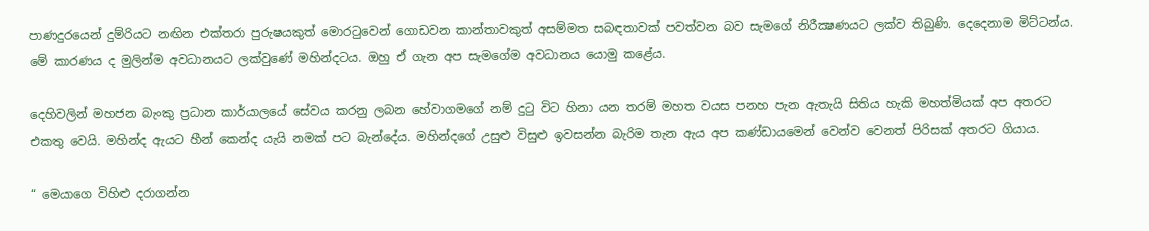පාණදුරයෙන් දුම්රියට නඟින එක්තරා පුරුෂයකුත් මොරටුවෙන් ගොඩවන කාන්තාවකුත් අසම්මත සබඳතාවක් පවත්වන බව සැමගේ නිරීක්‍ෂණයට ලක්ව තිබුණි. දෙදෙනාම මිට්ටන්ය. මේ කාරණය ද මුලින්ම අවධානයට ලක්වුණේ මහින්දටය. ඔහු ඒ ගැන අප සැමගේම අවධානය යොමු කළේය.

දෙහිවලින් මහජන බැංකු ප්‍රධාන කාර්යාලයේ සේවය කරනු ලබන හේවාගමගේ නම් දුටු විට හිනා යන තරම් මහත වයස පනහ පැන ඇතැයි සිතිය හැකි මහත්මියක් අප අතරට එකතු වෙයි. මහින්ද ඇයට හීන් කෙන්ද යැයි නමක් පට බැන්දේය. මහින්දගේ උසුළු විසුළු ඉවසන්න බැරිම තැන ඇය අප කණ්ඩායමෙන් වෙන්ව වෙනත් පිරිසක් අතරට ගියාය.

“ මෙයාගෙ විහිළු දරාගන්න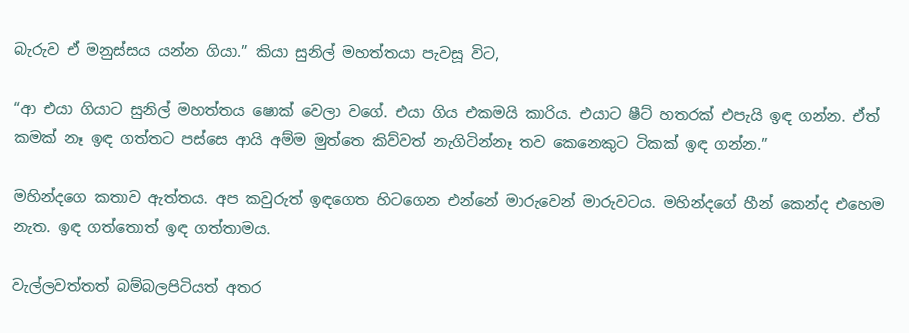බැරුව ඒ මනුස්සය යන්න ගියා.” කියා සුනිල් මහත්තයා පැවසූ විට,

“ආ එයා ගියාට සුනිල් මහත්තය ෂොක් වෙලා වගේ. එයා ගිය එකමයි කාරිය. එයාට ෂීට් හතරක් එපැයි ඉඳ ගන්න. ඒත් කමක් නෑ ඉඳ ගත්තට පස්සෙ ආයි අම්ම මුත්තෙ කිව්වත් නැගිටින්නෑ තව කෙනෙකුට ටිකක් ඉඳ ගන්න.”

මහින්දගෙ කතාව ඇත්තය. අප කවුරුත් ඉඳගෙත හිටගෙන එන්නේ මාරුවෙන් මාරුවටය. මහින්දගේ හීන් කෙන්ද එහෙම නැත. ඉඳ ගත්තොත් ඉඳ ගත්තාමය.

වැල්ලවත්තත් බම්බලපිටියත් අතර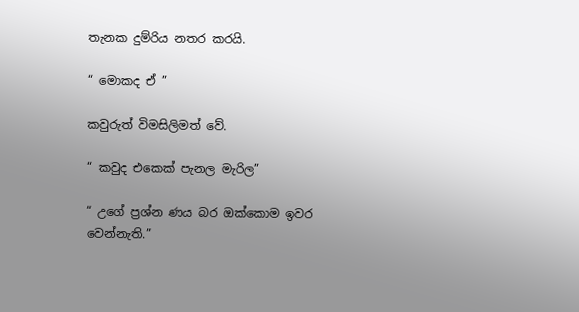තැනක දුම්රිය නතර කරයි.

“ මොකද ඒ ”

කවුරුත් විමසිලිමත් වේ.

“ කවුද එකෙක් පැනල මැරිල”

“ උගේ ප්‍රශ්න ණය බර ඔක්කොම ඉවර වෙන්නැති.”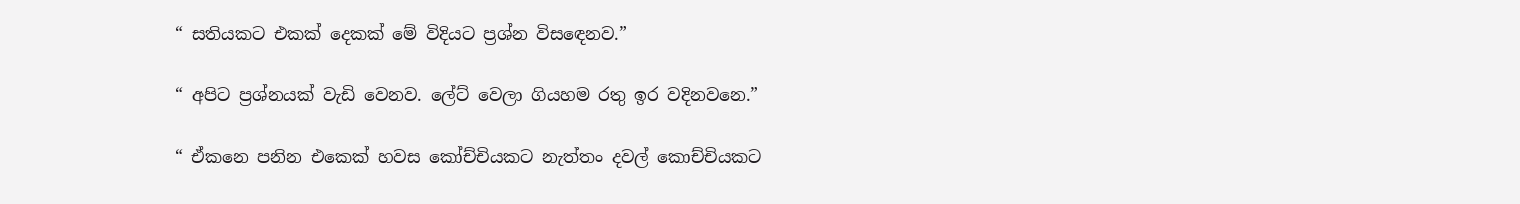“ සතියකට එකක් දෙකක් මේ විදියට ප්‍රශ්න විසඳෙනව.”

“ අපිට ප්‍රශ්නයක් වැඩි වෙනව. ලේට් වෙලා ගියහම රතු ඉර වදිනවනෙ.”

“ ඒකනෙ පනින එකෙක් හවස කෝච්චියකට නැත්තං දවල් කොච්චියකට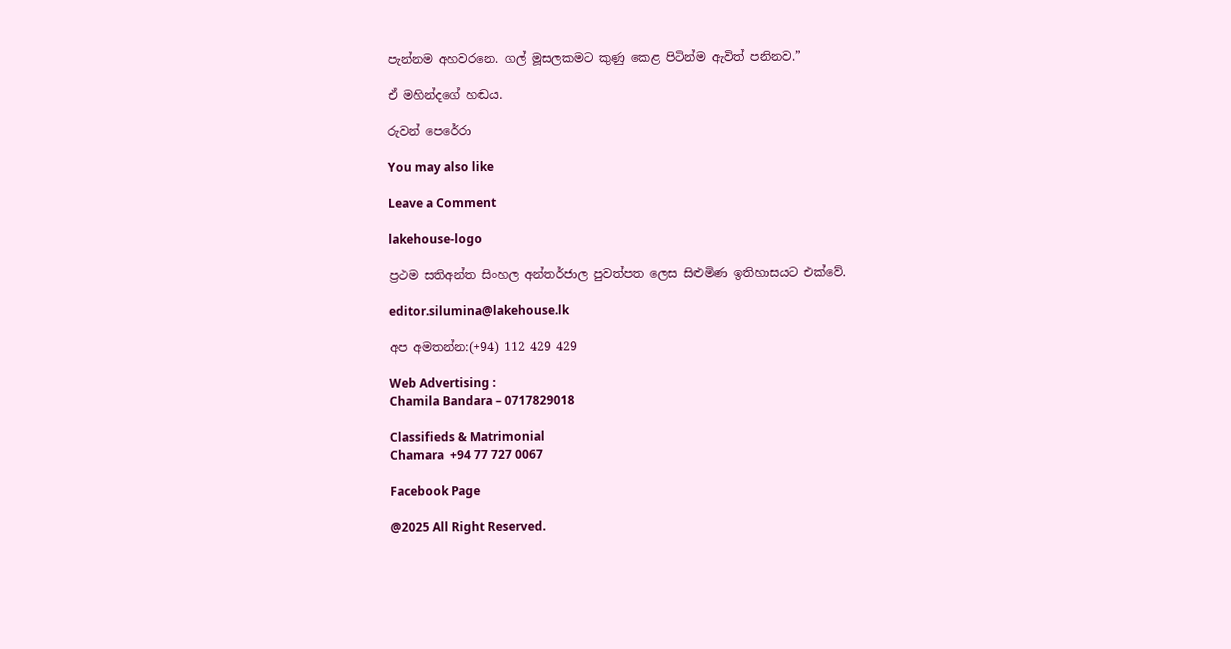පැන්නම අහවරනෙ. ගල් මූසලකමට කුණු කෙළ පිටින්ම ඇවිත් පනිනව.”

ඒ මහින්දගේ හඬය.

රුවන් පෙරේරා

You may also like

Leave a Comment

lakehouse-logo

ප්‍රථම සතිඅන්ත සිංහල අන්තර්ජාල පුවත්පත ලෙස සිළුමිණ ඉතිහාසයට එක්වේ.

editor.silumina@lakehouse.lk

අප අමතන්න:(+94) 112 429 429

Web Advertising :
Chamila Bandara – 0717829018

Classifieds & Matrimonial
Chamara  +94 77 727 0067

Facebook Page

@2025 All Right Reserved.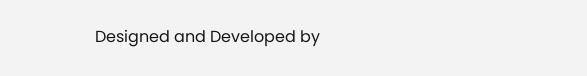Designed and Developed by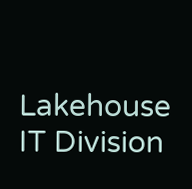Lakehouse IT Division